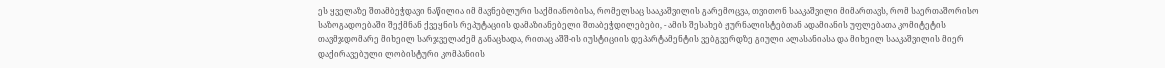ეს ყველაზე შთამბეჭდავი ნაწილია იმ მავნებლური საქმიანობისა, რომელსაც სააკაშვილის გარემოცვა, თვითონ სააკაშვილი მიმართავს, რომ საერთაშორისო საზოგადოებაში შექმნან ქვეყნის რეპუტაციის დამაზიანებელი შთაბეჭდილებები, - ამის შესახებ ჟურნალისტებთან ადამიანის უფლებათა კომიტეტის თავმჯდომარე მიხეილ სარჯველაძემ განაცხადა, რითაც აშშ-ის იუსტიციის დეპარტამენტის ვებგვერდზე გიული ალასანიასა და მიხეილ სააკაშვილის მიერ დაქირავებული ლობისტური კომპანიის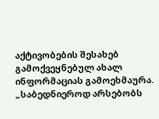აქტივობების შესახებ გამოქვეყნებულ ახალ ინფორმაციას გამოეხმაურა.
„საბედნიეროდ არსებობს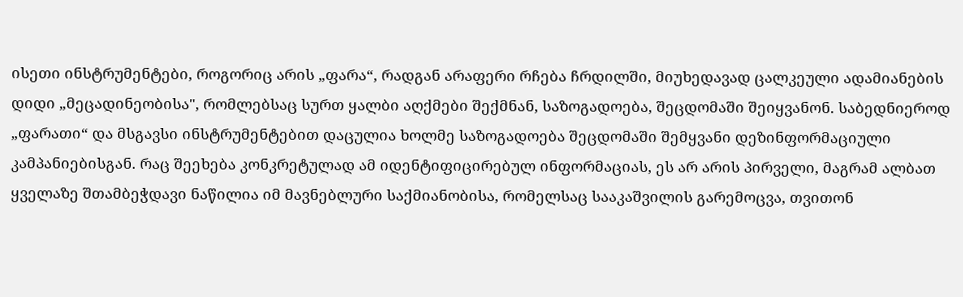ისეთი ინსტრუმენტები, როგორიც არის „ფარა“, რადგან არაფერი რჩება ჩრდილში, მიუხედავად ცალკეული ადამიანების დიდი „მეცადინეობისა", რომლებსაც სურთ ყალბი აღქმები შექმნან, საზოგადოება, შეცდომაში შეიყვანონ. საბედნიეროდ „ფარათი“ და მსგავსი ინსტრუმენტებით დაცულია ხოლმე საზოგადოება შეცდომაში შემყვანი დეზინფორმაციული კამპანიებისგან. რაც შეეხება კონკრეტულად ამ იდენტიფიცირებულ ინფორმაციას, ეს არ არის პირველი, მაგრამ ალბათ ყველაზე შთამბეჭდავი ნაწილია იმ მავნებლური საქმიანობისა, რომელსაც სააკაშვილის გარემოცვა, თვითონ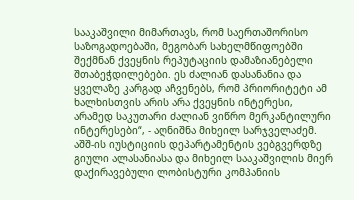სააკაშვილი მიმართავს, რომ საერთაშორისო საზოგადოებაში, მეგობარ სახელმწიფოებში შექმნან ქვეყნის რეპუტაციის დამაზიანებელი შთაბეჭდილებები. ეს ძალიან დასანანია და ყველაზე კარგად აჩვენებს, რომ პრიორიტეტი ამ ხალხისთვის არის არა ქვეყნის ინტერესი, არამედ საკუთარი ძალიან ვიწრო მერკანტილური ინტერესები“, - აღნიშნა მიხეილ სარჯველაძემ.
აშშ-ის იუსტიციის დეპარტამენტის ვებგვერდზე გიული ალასანიასა და მიხეილ სააკაშვილის მიერ დაქირავებული ლობისტური კომპანიის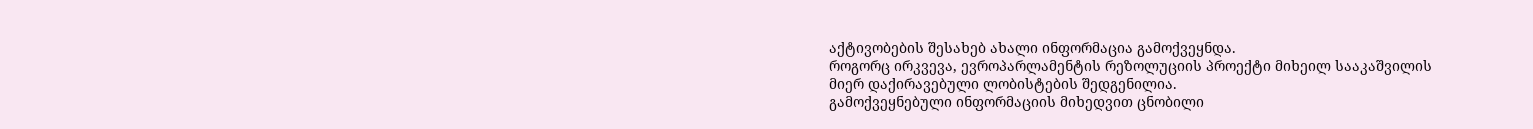აქტივობების შესახებ ახალი ინფორმაცია გამოქვეყნდა.
როგორც ირკვევა, ევროპარლამენტის რეზოლუციის პროექტი მიხეილ სააკაშვილის მიერ დაქირავებული ლობისტების შედგენილია.
გამოქვეყნებული ინფორმაციის მიხედვით ცნობილი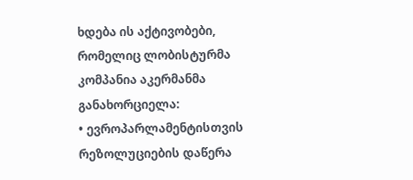ხდება ის აქტივობები, რომელიც ლობისტურმა კომპანია აკერმანმა განახორციელა:
• ევროპარლამენტისთვის რეზოლუციების დაწერა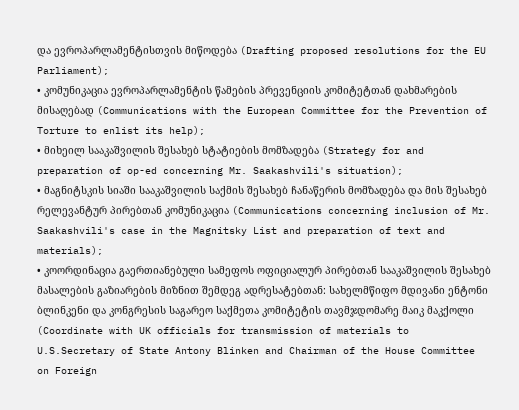და ევროპარლამენტისთვის მიწოდება (Drafting proposed resolutions for the EU Parliament);
• კომუნიკაცია ევროპარლამენტის წამების პრევენციის კომიტეტთან დახმარების მისაღებად (Communications with the European Committee for the Prevention of Torture to enlist its help);
• მიხეილ სააკაშვილის შესახებ სტატიების მომზადება (Strategy for and preparation of op-ed concerning Mr. Saakashvili's situation);
• მაგნიტსკის სიაში სააკაშვილის საქმის შესახებ ჩანაწერის მომზადება და მის შესახებ რელევანტურ პირებთან კომუნიკაცია (Communications concerning inclusion of Mr. Saakashvili's case in the Magnitsky List and preparation of text and materials);
• კოორდინაცია გაერთიანებული სამეფოს ოფიციალურ პირებთან სააკაშვილის შესახებ მასალების გაზიარების მიზნით შემდეგ ადრესატებთან: სახელმწიფო მდივანი ენტონი ბლინკენი და კონგრესის საგარეო საქმეთა კომიტეტის თავმჯდომარე მაიკ მაკქოლი (Coordinate with UK officials for transmission of materials to U.S.Secretary of State Antony Blinken and Chairman of the House Committee on Foreign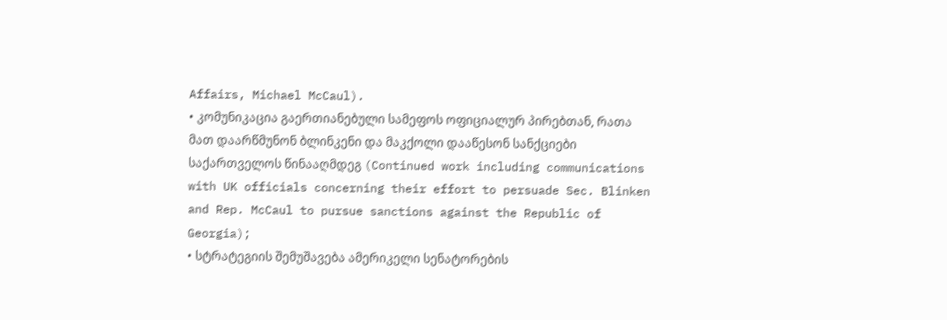Affairs, Michael McCaul).
• კომუნიკაცია გაერთიანებული სამეფოს ოფიციალურ პირებთან, რათა მათ დაარწმუნონ ბლინკენი და მაკქოლი დააწესონ სანქციები საქართველოს წინააღმდეგ (Continued work including communications with UK officials concerning their effort to persuade Sec. Blinken and Rep. McCaul to pursue sanctions against the Republic of Georgia);
• სტრატეგიის შემუშავება ამერიკელი სენატორების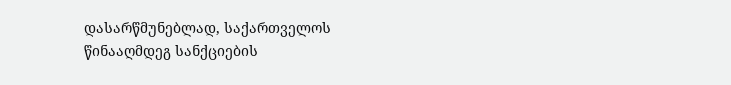დასარწმუნებლად, საქართველოს წინააღმდეგ სანქციების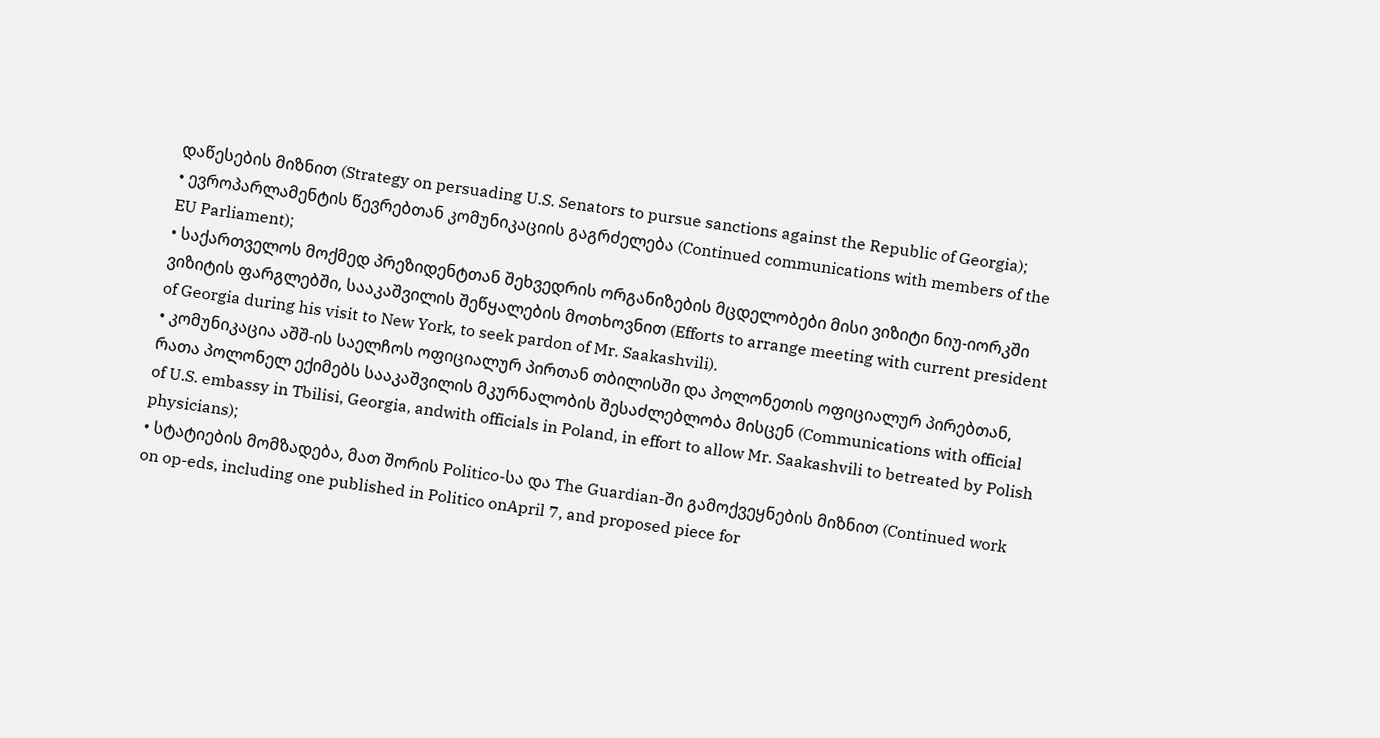დაწესების მიზნით (Strategy on persuading U.S. Senators to pursue sanctions against the Republic of Georgia);
• ევროპარლამენტის წევრებთან კომუნიკაციის გაგრძელება (Continued communications with members of the EU Parliament);
• საქართველოს მოქმედ პრეზიდენტთან შეხვედრის ორგანიზების მცდელობები მისი ვიზიტი ნიუ-იორკში ვიზიტის ფარგლებში, სააკაშვილის შეწყალების მოთხოვნით (Efforts to arrange meeting with current president of Georgia during his visit to New York, to seek pardon of Mr. Saakashvili).
• კომუნიკაცია აშშ-ის საელჩოს ოფიციალურ პირთან თბილისში და პოლონეთის ოფიციალურ პირებთან, რათა პოლონელ ექიმებს სააკაშვილის მკურნალობის შესაძლებლობა მისცენ (Communications with official of U.S. embassy in Tbilisi, Georgia, andwith officials in Poland, in effort to allow Mr. Saakashvili to betreated by Polish physicians);
• სტატიების მომზადება, მათ შორის Politico-სა და The Guardian-ში გამოქვეყნების მიზნით (Continued work on op-eds, including one published in Politico onApril 7, and proposed piece for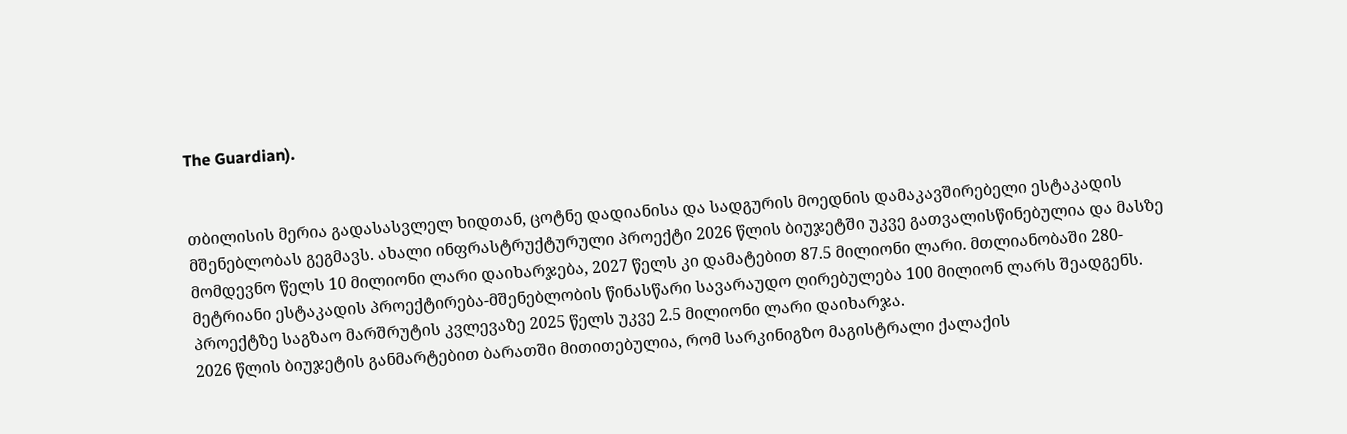The Guardian).


თბილისის მერია გადასასვლელ ხიდთან, ცოტნე დადიანისა და სადგურის მოედნის დამაკავშირებელი ესტაკადის მშენებლობას გეგმავს. ახალი ინფრასტრუქტურული პროექტი 2026 წლის ბიუჯეტში უკვე გათვალისწინებულია და მასზე მომდევნო წელს 10 მილიონი ლარი დაიხარჯება, 2027 წელს კი დამატებით 87.5 მილიონი ლარი. მთლიანობაში 280-მეტრიანი ესტაკადის პროექტირება-მშენებლობის წინასწარი სავარაუდო ღირებულება 100 მილიონ ლარს შეადგენს. პროექტზე საგზაო მარშრუტის კვლევაზე 2025 წელს უკვე 2.5 მილიონი ლარი დაიხარჯა.
2026 წლის ბიუჯეტის განმარტებით ბარათში მითითებულია, რომ სარკინიგზო მაგისტრალი ქალაქის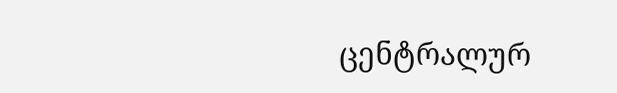ცენტრალურ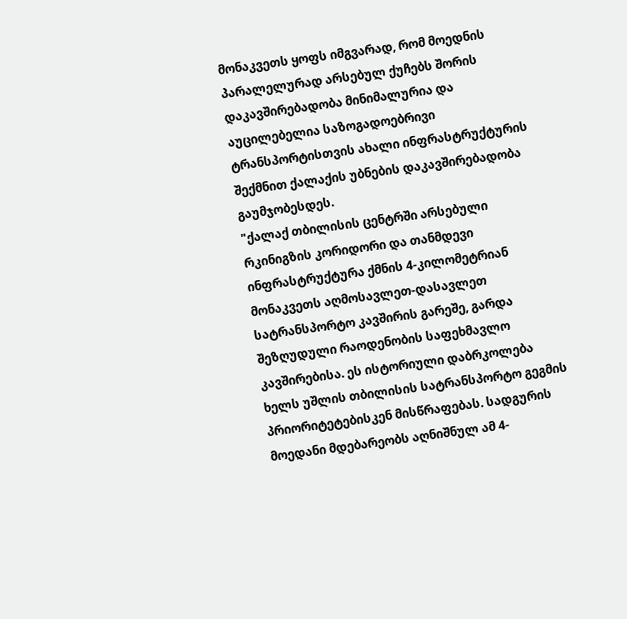მონაკვეთს ყოფს იმგვარად, რომ მოედნის პარალელურად არსებულ ქუჩებს შორის დაკავშირებადობა მინიმალურია და აუცილებელია საზოგადოებრივი ტრანსპორტისთვის ახალი ინფრასტრუქტურის შექმნით ქალაქის უბნების დაკავშირებადობა გაუმჯობესდეს.
"ქალაქ თბილისის ცენტრში არსებული რკინიგზის კორიდორი და თანმდევი ინფრასტრუქტურა ქმნის 4-კილომეტრიან მონაკვეთს აღმოსავლეთ-დასავლეთ სატრანსპორტო კავშირის გარეშე, გარდა შეზღუდული რაოდენობის საფეხმავლო კავშირებისა. ეს ისტორიული დაბრკოლება ხელს უშლის თბილისის სატრანსპორტო გეგმის პრიორიტეტებისკენ მისწრაფებას. სადგურის მოედანი მდებარეობს აღნიშნულ ამ 4-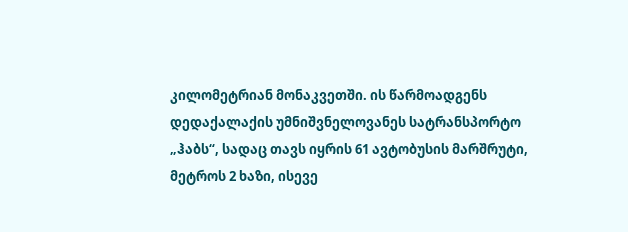კილომეტრიან მონაკვეთში. ის წარმოადგენს დედაქალაქის უმნიშვნელოვანეს სატრანსპორტო „ჰაბს“, სადაც თავს იყრის 61 ავტობუსის მარშრუტი, მეტროს 2 ხაზი, ისევე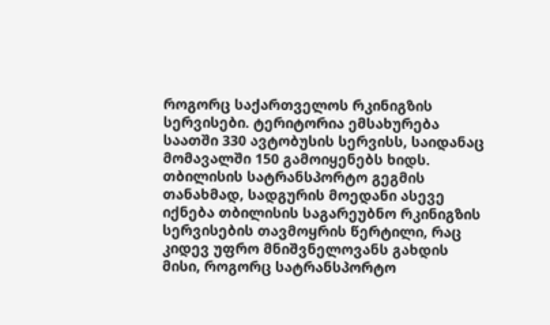როგორც საქართველოს რკინიგზის სერვისები. ტერიტორია ემსახურება საათში 330 ავტობუსის სერვისს, საიდანაც მომავალში 150 გამოიყენებს ხიდს. თბილისის სატრანსპორტო გეგმის თანახმად, სადგურის მოედანი ასევე იქნება თბილისის საგარეუბნო რკინიგზის სერვისების თავმოყრის წერტილი, რაც კიდევ უფრო მნიშვნელოვანს გახდის მისი, როგორც სატრანსპორტო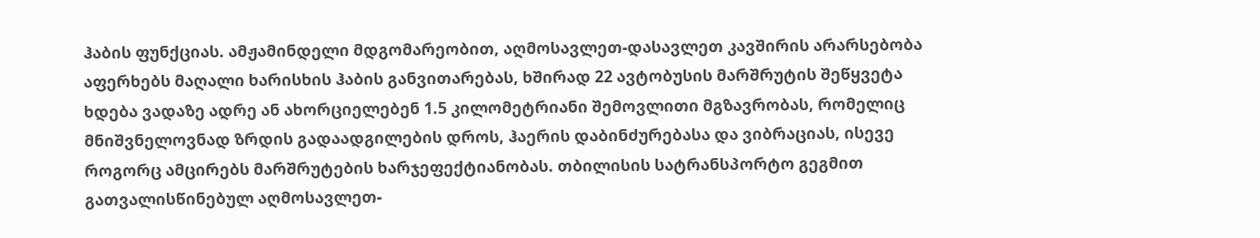ჰაბის ფუნქციას. ამჟამინდელი მდგომარეობით, აღმოსავლეთ-დასავლეთ კავშირის არარსებობა აფერხებს მაღალი ხარისხის ჰაბის განვითარებას, ხშირად 22 ავტობუსის მარშრუტის შეწყვეტა ხდება ვადაზე ადრე ან ახორციელებენ 1.5 კილომეტრიანი შემოვლითი მგზავრობას, რომელიც მნიშვნელოვნად ზრდის გადაადგილების დროს, ჰაერის დაბინძურებასა და ვიბრაციას, ისევე როგორც ამცირებს მარშრუტების ხარჯეფექტიანობას. თბილისის სატრანსპორტო გეგმით გათვალისწინებულ აღმოსავლეთ-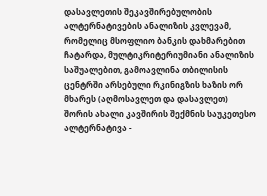დასავლეთის შეკავშირებულობის ალტერნატივების ანალიზის კვლევამ, რომელიც მსოფლიო ბანკის დახმარებით ჩატარდა, მულტიკრიტერიუმიანი ანალიზის საშუალებით, გამოავლინა თბილისის ცენტრში არსებული რკინიგზის ხაზის ორ მხარეს (აღმოსავლეთ და დასავლეთ) შორის ახალი კავშირის შექმნის საუკეთესო ალტერნატივა -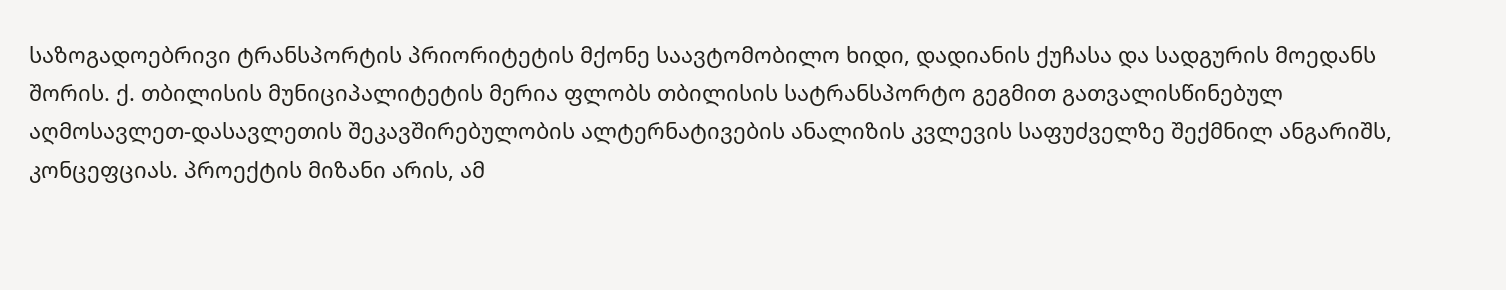საზოგადოებრივი ტრანსპორტის პრიორიტეტის მქონე საავტომობილო ხიდი, დადიანის ქუჩასა და სადგურის მოედანს შორის. ქ. თბილისის მუნიციპალიტეტის მერია ფლობს თბილისის სატრანსპორტო გეგმით გათვალისწინებულ აღმოსავლეთ-დასავლეთის შეკავშირებულობის ალტერნატივების ანალიზის კვლევის საფუძველზე შექმნილ ანგარიშს, კონცეფციას. პროექტის მიზანი არის, ამ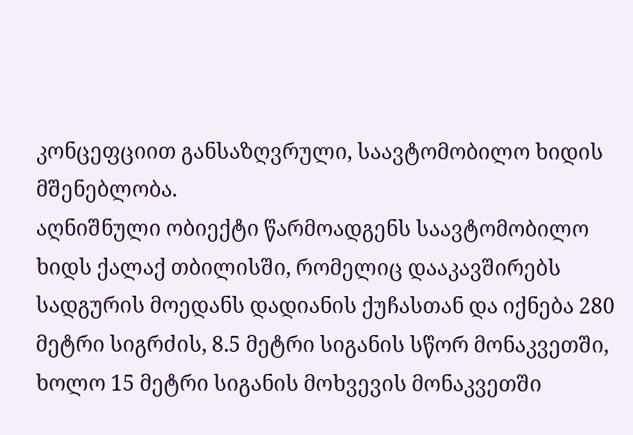კონცეფციით განსაზღვრული, საავტომობილო ხიდის მშენებლობა.
აღნიშნული ობიექტი წარმოადგენს საავტომობილო ხიდს ქალაქ თბილისში, რომელიც დააკავშირებს სადგურის მოედანს დადიანის ქუჩასთან და იქნება 280 მეტრი სიგრძის, 8.5 მეტრი სიგანის სწორ მონაკვეთში, ხოლო 15 მეტრი სიგანის მოხვევის მონაკვეთში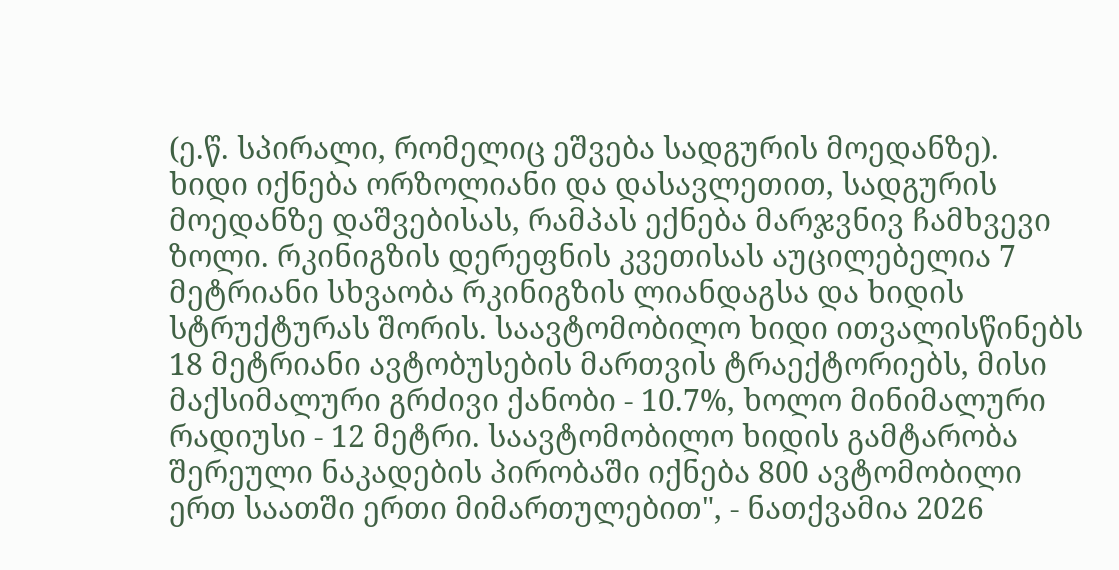(ე.წ. სპირალი, რომელიც ეშვება სადგურის მოედანზე). ხიდი იქნება ორზოლიანი და დასავლეთით, სადგურის მოედანზე დაშვებისას, რამპას ექნება მარჯვნივ ჩამხვევი ზოლი. რკინიგზის დერეფნის კვეთისას აუცილებელია 7 მეტრიანი სხვაობა რკინიგზის ლიანდაგსა და ხიდის სტრუქტურას შორის. საავტომობილო ხიდი ითვალისწინებს 18 მეტრიანი ავტობუსების მართვის ტრაექტორიებს, მისი მაქსიმალური გრძივი ქანობი - 10.7%, ხოლო მინიმალური რადიუსი - 12 მეტრი. საავტომობილო ხიდის გამტარობა შერეული ნაკადების პირობაში იქნება 800 ავტომობილი ერთ საათში ერთი მიმართულებით", - ნათქვამია 2026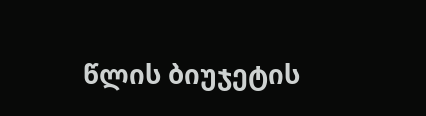წლის ბიუჯეტის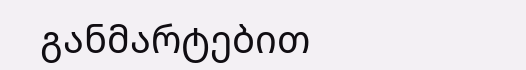განმარტებით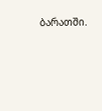ბარათში.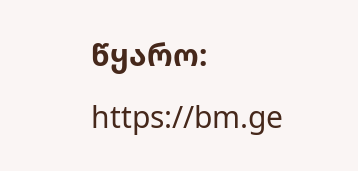წყარო: https://bm.ge